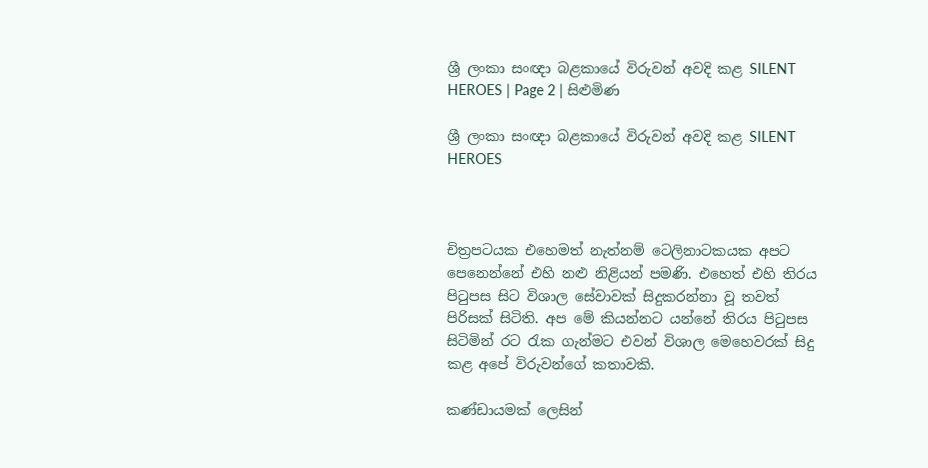ශ්‍රී ලංකා සංඥා බළකායේ විරුවන් අවදි කළ SILENT HEROES | Page 2 | සිළුමිණ

ශ්‍රී ලංකා සංඥා බළකායේ විරුවන් අවදි කළ SILENT HEROES



චිත්‍රපටයක එහෙමත් නැත්නම් ටෙලිනාටකයක අපට පෙනෙන්නේ එහි නළු නිළියන් පමණි. එහෙත් එහි තිරය පිටුපස සිට විශාල සේවාවක් සිදුකරන්නා වූ තවත් පිරිසක් සිටිති. අප මේ කියන්නට යන්නේ තිරය පිටුපස සිටිමින් රට රැක ගැන්මට එවන් විශාල මෙහෙවරක් සිදු කළ අපේ විරුවන්ගේ කතාවකි.

කණ්ඩායමක් ලෙසින්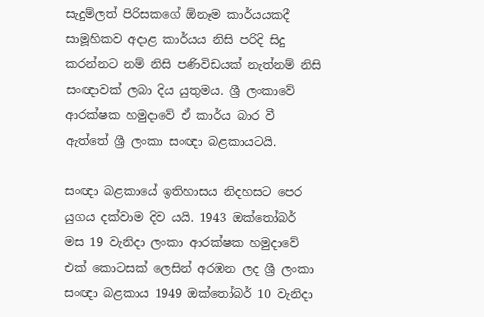සැදුම්ලත් පිරිසකගේ ඕනෑම කාර්යයකදී සාමූහිකව අදාළ කාර්යය නිසි පරිදි සිදු කරන්නට නම් නිසි පණිවිඩයක් නැත්නම් නිසි සංඥාවක් ලබා දිය යුතුමය. ශ්‍රී ලංකාවේ ආරක්ෂක හමුදාවේ ඒ කාර්ය බාර වී ඇත්තේ ශ්‍රී ලංකා සංඥා බළකායටයි.

සංඥා බළකායේ ඉතිහාසය නිදහසට පෙර යුගය දක්වාම දිව යයි. 1943 ඔක්තෝබර් මස 19 වැනිදා ලංකා ආරක්ෂක හමුදාවේ එක් කොටසක් ලෙසින් අරඹන ලද ශ්‍රී ලංකා සංඥා බළකාය 1949 ඔක්තෝබර් 10 වැනිදා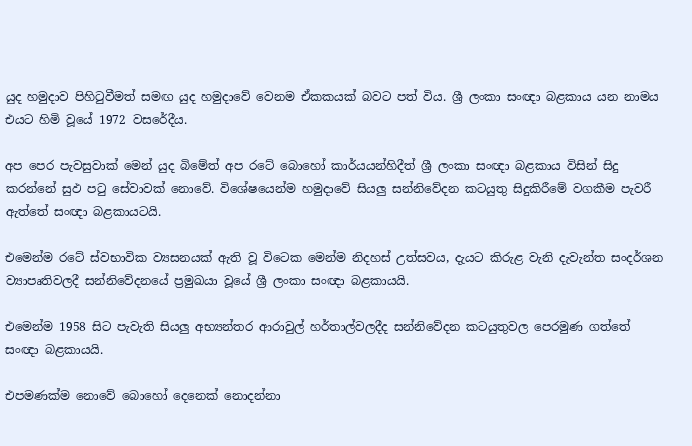යුද හමුදාව පිහිටුවීමත් සමඟ යුද හමුදාවේ වෙනම ඒකකයක් බවට පත් විය. ශ්‍රී ලංකා සංඥා බළකාය යන නාමය එයට හිමි වූයේ 1972 වසරේදීය.

අප පෙර පැවසුවාක් මෙන් යුද බිමේත් අප රටේ බොහෝ කාර්යයන්හිදීත් ශ්‍රී ලංකා සංඥා බළකාය විසින් සිදු කරන්නේ සුඵ පටු සේවාවක් නොවේ. විශේෂයෙන්ම හමුදාවේ සියලු සන්නිවේදන කටයුතු සිදුකිරීමේ වගකීම පැවරී ඇත්තේ සංඥා බළකායටයි.

එමෙන්ම රටේ ස්වභාවික ව්‍යසනයක් ඇති වූ විටෙක මෙන්ම නිදහස් උත්සවය, දැයට කිරුළ වැනි දැවැන්ත සංදර්ශන ව්‍යාපෘතිවලදී සන්නිවේදනයේ ප්‍රමුඛයා වූයේ ශ්‍රී ලංකා සංඥා බළකායයි.

එමෙන්ම 1958 සිට පැවැති සියලු අභ්‍යන්තර ආරාවුල් හර්තාල්වලදීද සන්නිවේදන කටයුතුවල පෙරමුණ ගත්තේ සංඥා බළකායයි.

එපමණක්ම නොවේ බොහෝ දෙනෙක් නොදන්නා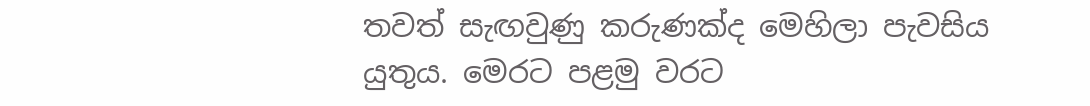තවත් සැඟවුණු කරුණක්ද මෙහිලා පැවසිය යුතුය. මෙරට පළමු වරට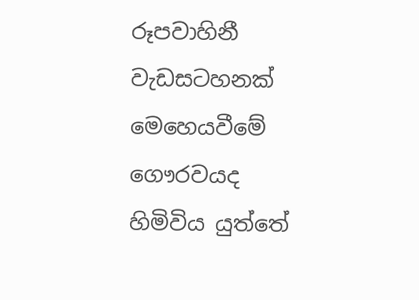රූපවාහිනී වැඩසටහනක් මෙහෙයවීමේ ගෞරවයද හිමිවිය යුත්තේ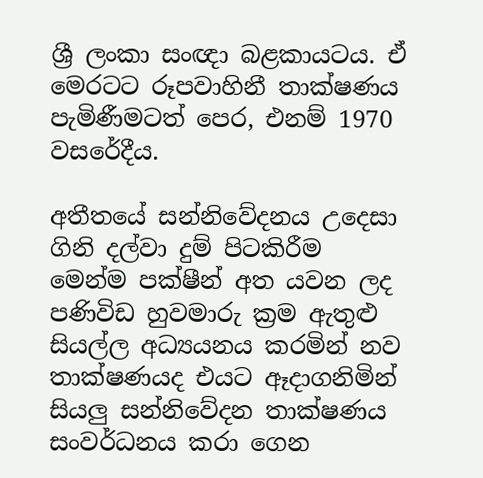ශ්‍රී ලංකා සංඥා බළකායටය. ඒ මෙරටට රූපවාහිනී තාක්ෂණය පැමිණීමටත් පෙර, එනම් 1970 වසරේදීය.

අතීතයේ සන්නිවේදනය උදෙසා ගිනි දල්වා දුම් පිටකිරීම මෙන්ම පක්ෂීන් අත යවන ලද පණිවිඩ හුවමාරු ක්‍රම ඇතුළු සියල්ල අධ්‍යයනය කරමින් නව තාක්ෂණයද එයට ඈදාගනිමින් සියලු සන්නිවේදන තාක්ෂණය සංවර්ධනය කරා ගෙන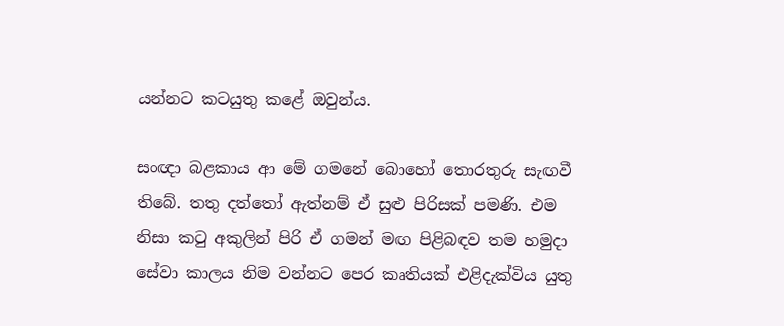යන්නට කටයුතු කළේ ඔවුන්ය.

සංඥා බළකාය ආ මේ ගමනේ බොහෝ තොරතුරු සැඟවී තිබේ. තතු දත්තෝ ඇත්නම් ඒ සුළු පිරිසක් පමණි. එම නිසා කටු අකුලින් පිරි ඒ ගමන් මඟ පිළිබඳව තම හමුදා සේවා කාලය නිම වන්නට පෙර කෘතියක් එළිදැක්විය යුතු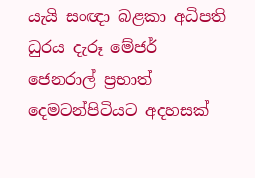යැයි සංඥා බළකා අධිපති ධුරය දැරූ මේජර් ජෙනරාල් ප්‍රභාත් දෙමටන්පිටියට අදහසක්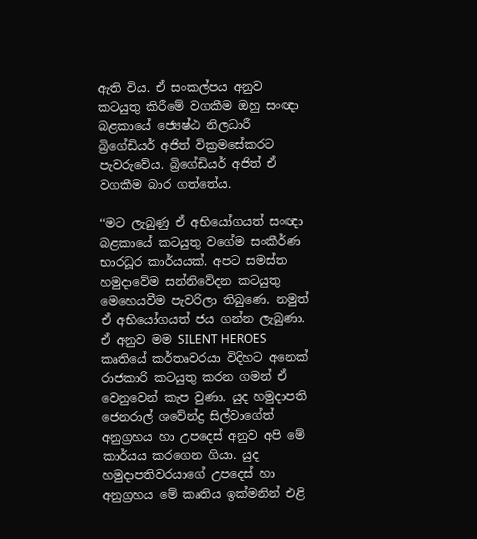ඇති විය. ඒ සංකල්පය අනුව කටයුතු කිරීමේ වගකීම ඔහු සංඥා බළකායේ ජ්‍යෙෂ්ඨ නිලධාරී බ්‍රිගේඩියර් අජිත් වික්‍රමසේකරට පැවරුවේය. බ්‍රිගේඩියර් අජිත් ඒ වගකීම බාර ගත්තේය.

‘‘මට ලැබුණු ඒ අභියෝගයත් සංඥා බළකායේ කටයුතු වගේම සංකීර්ණ භාරධූර කාර්යයක්. අපට සමස්ත හමුදාවේම සන්නිවේදන කටයුතු මෙහෙයවීම පැවරිලා තිබුණෙ. නමුත් ඒ අභියෝගයත් ජය ගන්න ලැබුණා. ඒ අනුව මම SILENT HEROES කෘතියේ කර්තෘවරයා විදිහට අනෙක් රාජකාරි කටයුතු කරන ගමන් ඒ වෙනුවෙන් කැප වුණා. යුද හමුදාපති ජෙනරාල් ශවේන්ද්‍ර සිල්වාගේත් අනුග්‍රහය හා උපදෙස් අනුව අපි මේ කාර්යය කරගෙන ගියා. යුද හමුදාපතිවරයාගේ උපදෙස් හා අනුග්‍රහය මේ කෘතිය ඉක්මනින් එළි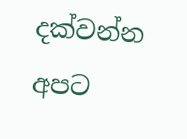දක්වන්න අපට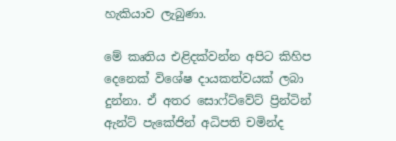හැකියාව ලැබුණා.

මේ කෘතිය එළිදක්වන්න අපිට කිහිප දෙනෙක් විශේෂ දායකත්වයක් ලබා දුන්නා. ඒ අතර සොෆ්ට්වේට් ප්‍රින්ටින් ඇන්ට් පැකේජින් අධිපති චමින්ද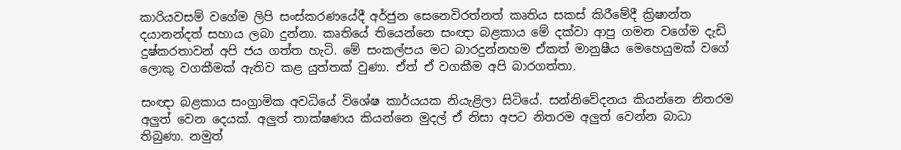කාරියවසම් වගේම ලිපි සංස්කරණයේදී අර්ජුන සෙනෙවිරත්නත් කෘතිය සකස් කිරීමේදී ක්‍රිෂාන්ත දයානන්දත් සහාය ලබා දුන්නා. කෘතියේ තියෙන්නෙ සංඥා බළකාය මේ දක්වා ආපු ගමන වගේම දැඩි දුෂ්කරතාවන් අපි ජය ගත්ත හැටි. මේ සංකල්පය මට බාරදුන්නහම ඒකත් මානුෂීය මෙහෙයුමක් වගේ ලොකු වගකීමක් ඇතිව කළ යුත්තක් වුණා. ඒත් ඒ වගකීම අපි බාරගත්තා.

සංඥා බළකාය සංග්‍රාමික අවධියේ විශේෂ කාර්යයක නියැළිලා සිටියේ. සන්නිවේදනය කියන්නෙ නිතරම අලුත් වෙන දෙයක්. අලුත් තාක්ෂණය කියන්නෙ මුදල් ඒ නිසා අපට නිතරම අලුත් වෙන්න බාධා තිබුණා. නමුත්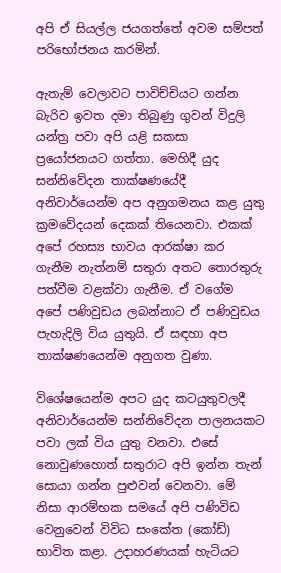අපි ඒ සියල්ල ජයගත්තේ අවම සම්පත් පරිභෝජනය කරමින්.

ඇතැම් වෙලාවට පාවිච්චියට ගන්න බැරිව ඉවත දමා තිබුණු ගුවන් විදුලි යන්ත්‍ර පවා අපි යළි සකසා ප්‍රයෝජනයට ගත්තා. මෙහිදී යුද සන්නිවේදන තාක්ෂණයේදී අනිවාර්යෙන්ම අප අනුගමනය කළ යුතු ක්‍රමවේදයන් දෙකක් තියෙනවා. එකක් අපේ රහස්‍ය භාවය ආරක්ෂා කර ගැනීම නැත්නම් සතුරා අතට තොරතුරු පත්වීම වළක්වා ගැනීම. ඒ වගේම අපේ පණිවුඩය ලබන්නාට ඒ පණිවුඩය පැහැදිලි විය යුතුයි. ඒ සඳහා අප තාක්ෂණයෙන්ම අනුගත වුණා.

විශේෂයෙන්ම අපට යුද කටයුතුවලදී අනිවාර්යෙන්ම සන්නිවේදන පාලනයකට පවා ලක් විය යුතු වනවා. එසේ නොවුණහොත් සතුරාට අපි ඉන්න තැන් සොයා ගන්න පුළුවන් වෙනවා. මේ නිසා ආරම්භක සමයේ අපි පණිවිඩ වෙනුවෙන් විවිධ සංකේත (කෝඩ්) භාවිත කළා. උදාහරණයක් හැටියට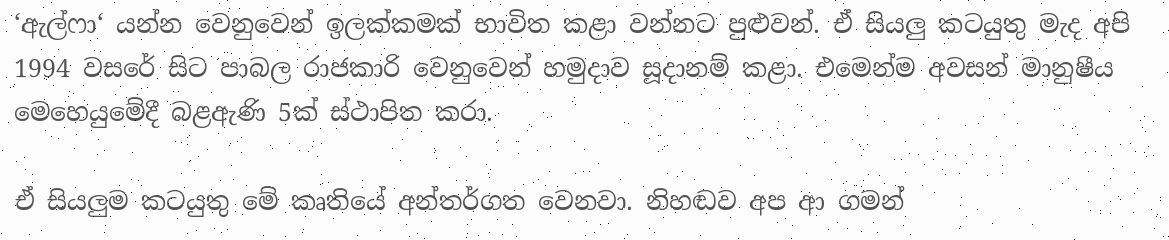‘ඇල්ෆා‘ යන්න වෙනුවෙන් ඉලක්කමක් භාවිත කළා වන්නට පුළුවන්. ඒ සියලු කටයුතු මැද අපි 1994 වසරේ සිට පාබල රාජකාරි වෙනුවෙන් හමුදාව සූදානම් කළා. එමෙන්ම අවසන් මානුෂීය මෙහෙයුමේදී බළඇණි 5ක් ස්ථාපිත කරා.

ඒ සියලුම කටයුතු මේ කෘතියේ අන්තර්ගත වෙනවා. නිහඬව අප ආ ගමන්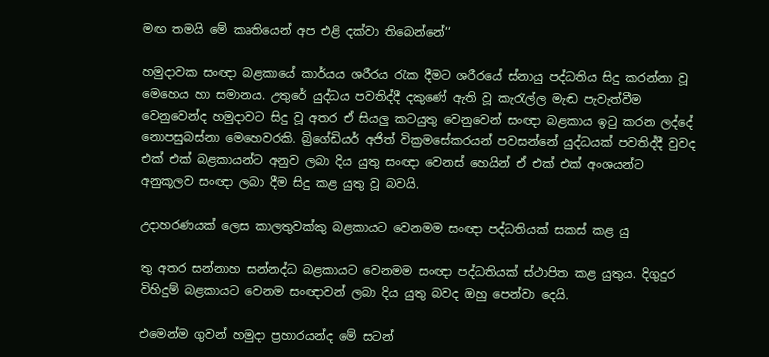මඟ තමයි මේ කෘතියෙන් අප එළි දක්වා තිබෙන්නේ‘‘

හමුදාවක සංඥා බළකායේ කාර්යය ශරීරය රැක දීමට ශරීරයේ ස්නායු පද්ධතිය සිදු කරන්නා වූ මෙහෙය හා සමානය. උතුරේ යුද්ධය පවතිද්දී දකුණේ ඇති වූ කැරැල්ල මැඬ පැවැත්වීම වෙනුවෙන්ද හමුදාවට සිදු වූ අතර ඒ සියලු කටයුතු වෙනුවෙන් සංඥා බළකාය ඉටු කරන ලද්දේ නොපසුබස්නා මෙහෙවරකි. බ්‍රිගේඩියර් අජිත් වික්‍රමසේකරයන් පවසන්නේ යුද්ධයක් පවතිද්දී වුවද එක් එක් බළකායන්ට අනුව ලබා දිය යුතු සංඥා වෙනස් හෙයින් ඒ එක් එක් අංශයන්ට අනුකූලව සංඥා ලබා දීම සිදු කළ යුතු වූ බවයි.

උදාහරණයක් ලෙස කාලතුවක්කු බළකායට වෙනමම සංඥා පද්ධතියක් සකස් කළ යු

තු අතර සන්නාහ සන්නද්ධ බළකායට වෙනමම සංඥා පද්ධතියක් ස්ථාපිත කළ යුතුය. දිගුදුර විහිදුම් බළකායට වෙනම සංඥාවන් ලබා දිය යුතු බවද ඔහු පෙන්වා දෙයි.

එමෙන්ම ගුවන් හමුදා ප්‍රහාරයන්ද මේ සටන්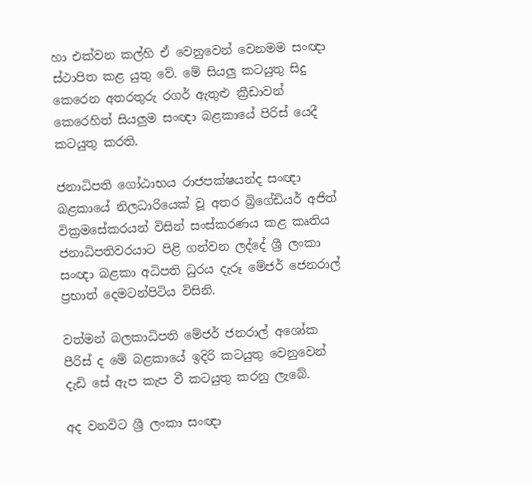හා එක්වන කල්හි ඒ වෙනුවෙන් වෙනමම සංඥා ස්ථාපිත කළ යුතු වේ. මේ සියලු කටයුතු සිදු කෙරෙන අතරතුරු රගර් ඇතුළු ක්‍රීඩාවන් කෙරෙහිත් සියලුම සංඥා බළකායේ පිරිස් යෙදී කටයුතු කරති.

ජනාධිපති ගෝඨාභය රාජපක්ෂයන්ද සංඥා බළකායේ නිලධාරියෙක් වූ අතර බ්‍රිගේඩියර් අජිත් වික්‍රමසේකරයන් විසින් සංස්කරණය කළ කෘතිය ජනාධිපතිවරයාට පිළි ගන්වන ලද්දේ ශ්‍රී ලංකා සංඥා බළකා අධිපති ධුරය දැරූ මේජර් ජෙනරාල් ප්‍රභාත් දෙමටන්පිටිය විසිනි.

වත්මන් බලකාධිපති මේජර් ජනරාල් අශෝක පීරිස් ද මේ බළකායේ ඉදිරි කටයුතු වෙනුවෙන් දැඩි සේ ඇප කැප වී කටයුතු කරනු ලැබේ.

අද වනවිට ශ්‍රී ලංකා සංඥා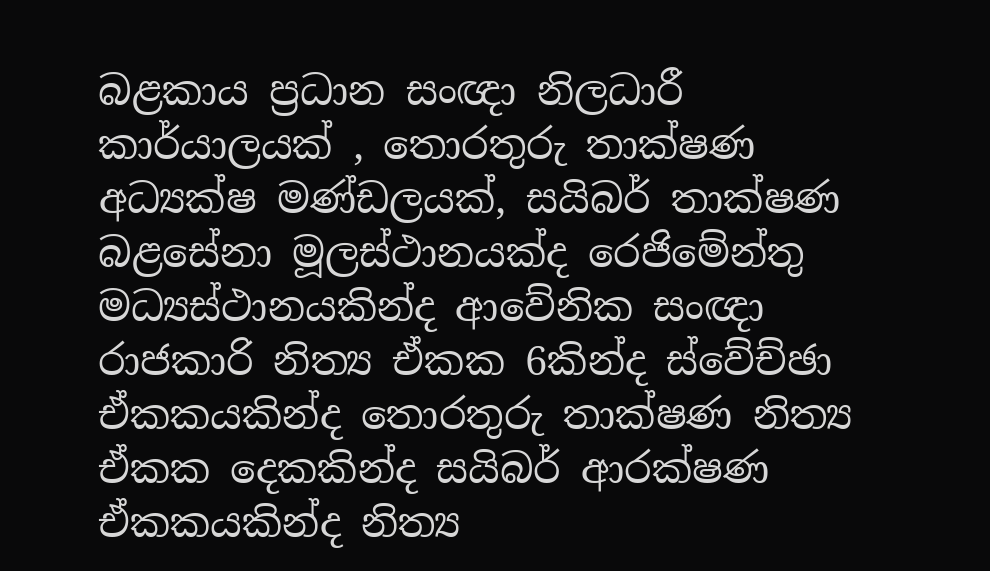බළකාය ප්‍රධාන සංඥා නිලධාරී කාර්යාලයක් , තොරතුරු තාක්ෂණ අධ්‍යක්ෂ මණ්ඩලයක්, සයිබර් තාක්ෂණ බළසේනා මූලස්ථානයක්ද රෙජිමේන්තු මධ්‍යස්ථානයකින්ද ආවේනික සංඥා රාජකාරි නිත්‍ය ඒකක 6කින්ද ස්වේච්ඡා ඒකකයකින්ද තොරතුරු තාක්ෂණ නිත්‍ය ඒකක දෙකකින්ද සයිබර් ආරක්ෂණ ඒකකයකින්ද නිත්‍ය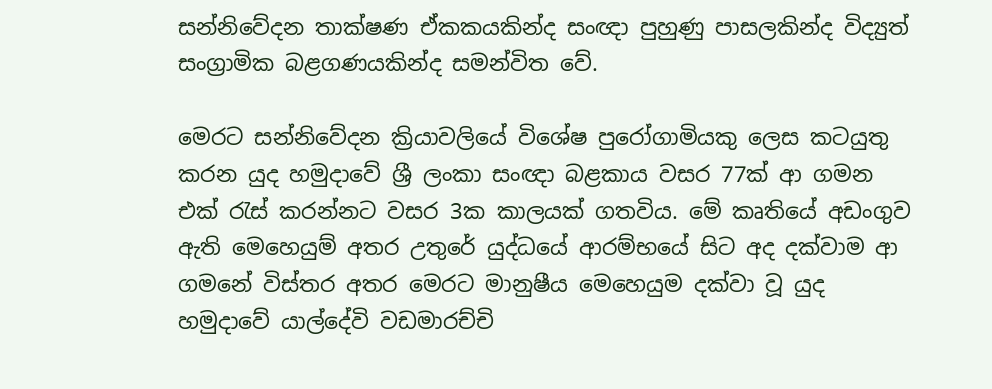සන්නිවේදන තාක්ෂණ ඒකකයකින්ද සංඥා පුහුණු පාසලකින්ද විද්‍යුත් සංග්‍රාමික බළගණයකින්ද සමන්විත වේ.

මෙරට සන්නිවේදන ක්‍රියාවලියේ විශේෂ පුරෝගාමියකු ලෙස කටයුතු කරන යුද හමුදාවේ ශ්‍රී ලංකා සංඥා බළකාය වසර 77ක් ආ ගමන එක් රැස් කරන්නට වසර 3ක කාලයක් ගතවිය. මේ කෘතියේ අඩංගුව ඇති මෙහෙයුම් අතර උතුරේ යුද්ධයේ ආරම්භයේ සිට අද දක්වාම ආ ගමනේ විස්තර අතර මෙරට මානුෂීය මෙහෙයුම දක්වා වූ යුද හමුදාවේ යාල්දේවි වඩමාරච්චි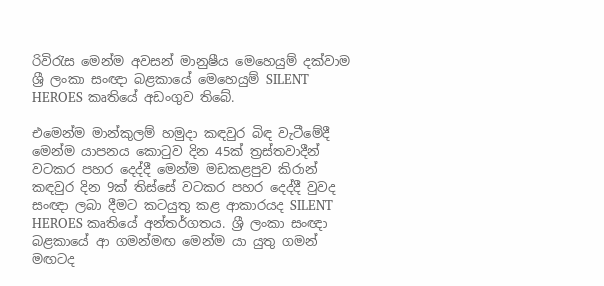රිවිරැස මෙන්ම අවසන් මානුෂීය මෙහෙයුම් දක්වාම ශ්‍රී ලංකා සංඥා බළකායේ මෙහෙයුම් SILENT HEROES කෘතියේ අඩංගුව තිබේ.

එමෙන්ම මාන්කුලම් හමුදා කඳවුර බිඳ වැටීමේදී මෙන්ම යාපනය කොටුව දින 45ක් ත්‍රස්තවාදීන් වටකර පහර දෙද්දී මෙන්ම මඩකළපුව කිරාන් කඳවුර දින 9ක් තිස්සේ වටකර පහර දෙද්දී වුවද සංඥා ලබා දීමට කටයුතු කළ ආකාරයද SILENT HEROES කෘතියේ අන්තර්ගතය. ශ්‍රී ලංකා සංඥා බළකායේ ආ ගමන්මඟ මෙන්ම යා යුතු ගමන් මඟටද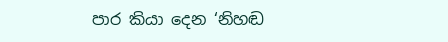පාර කියා දෙන ‘නිහඬ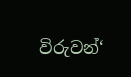විරුවන්‘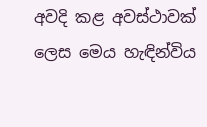අවදි කළ අවස්ථාවක් ලෙස මෙය හැඳින්විය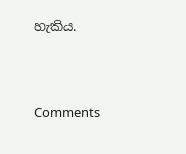හැකිය.



Comments